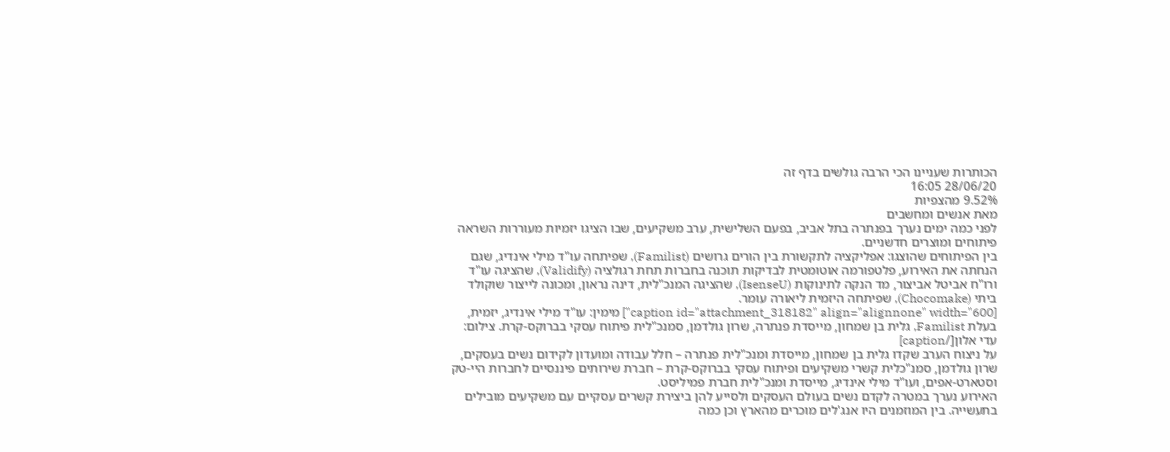הכותרות שעניינו הכי הרבה גולשים בדף זה
28/06/20 16:05
9.52% מהצפיות
מאת אנשים ומחשבים
לפני כמה ימים נערך בפנתרה בתל אביב, בפעם השלישית, ערב משקיעים, שבו הציגו יזמיות מעוררות השראה פיתוחים ומוצרים חדשניים.
בין הפיתוחים שהוצגו: אפליקציה לתקשורת בין הורים גרושים (Familist), שפיתחה עו"ד מילי אינדיג, שגם הנחתה את האירוע, פלטפורמה אוטומטית לבדיקות תוכנה בחברות תחת רגולציה (Validify), שהציגה עו"ד ורו"ח אביטל אביצור, מד הנקה לתינוקות (IsenseU), שהציגה המנכ"לית, דינה נראון, ומכונה לייצור שוקולד ביתי (Chocomake), שפיתחה היזמית ליאורה עומר.
[caption id="attachment_318182" align="alignnone" width="600"] מימין: עו"ד מילי אינדיג, יזמית, בעלת Familist, גלית בן שמחון, מייסדת פנתרה, שרון גולדמן, סמנכ"לית פיתוח עסקי בברוקס-קרת. צילום: עדי אלון[/caption]
על ניצוח הערב שקדו גלית בן שמחון, מייסדת ומנכ"לית פנתרה – חלל עבודה ומועדון לקידום נשים בעסקים, שרון גולדמן, סמנ"כלית קשרי משקיעים ופיתוח עסקי בברוקס-קרת – חברת שירותים פיננסיים לחברות היי-טק וסטארט-אפים, ועו"ד מילי אינדיג, מייסדת ומנכ"לית חברת פמיליסט.
האירוע נערך במטרה לקדם נשים בעולם העסקים ולסייע להן ביצירת קשרים עסקיים עם משקיעים מובילים בתעשייה. בין המוזמנים היו אנג'לים מוכרים מהארץ וכן כמה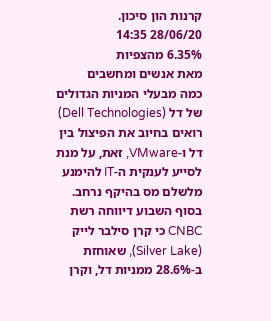קרנות הון סיכון.
28/06/20 14:35
6.35% מהצפיות
מאת אנשים ומחשבים
כמה מבעלי המניות הגדולים של דל (Dell Technologies) רואים בחיוב את הפיצול בין דל ו-VMware, זאת, על מנת לסייע לענקית ה-IT להימנע מלשלם מס בהיקף נרחב.
בסוף השבוע דיווחה רשת CNBC כי קרן סילבר לייק (Silver Lake), שאוחזת ב-28.6% ממניות דל, וקרן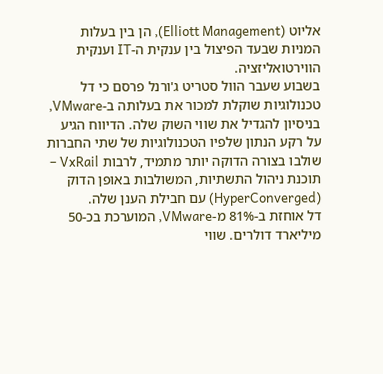אליוט (Elliott Management), הן בין בעלות המניות שבעד הפיצול בין ענקית ה-IT וענקית הווירטואליזציה.
בשבוע שעבר הוול סטריט ג'ורנל פרסם כי דל טכנולוגיות שוקלת למכור את בעלותה ב-VMware, בניסיון להגדיל את שווי השוק שלה. הדיווח הגיע על רקע הנתון שלפיו הטכנולוגיות של שתי החברות שולבו בצורה הדוקה יותר מתמיד, לרבות VxRail – תוכנת ניהול התשתיות, המשולבות באופן הדוק (HyperConverged) עם חבילת הענן שלה.
דל אוחזת ב-81% מ-VMware, המוערכת בכ-50 מיליארד דולרים. שווי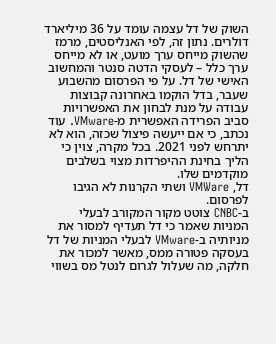השוק של דל עצמה עומד על 36 מיליארד דולרים. נתון זה, לפי האנליסטים, מרמז שהשוק מייחס ערך מועט, או לא מייחס ערך כלל – לעסקי הדטה סנטר והמחשוב האישי של דל. על פי הפרסום מהשבוע שעבר, בדל הוקמו באחרונה קבוצות עבודה על מנת לבחון את האפשרויות סביב הפרידה האפשרית מ-VMware. עוד נכתב, כי אם ייעשה פיצול שכזה, הוא לא יתרחש לפני 2021. בכל מקרה, צוין כי הליך בחינת ההיפרדות מצוי בשלבים מוקדמים שלו.
דל, VMWare ושתי הקרנות לא הגיבו לפרסום.
ב-CNBC צוטט מקור המקורב לבעלי המניות שאמר כי דל תעדיף למסור את מניותיה ב-VMware לבעלי המניות של דל בעסקה פטורה ממס, מאשר למכור את חלקה, מה שעלול לגרום לנטל מס בשווי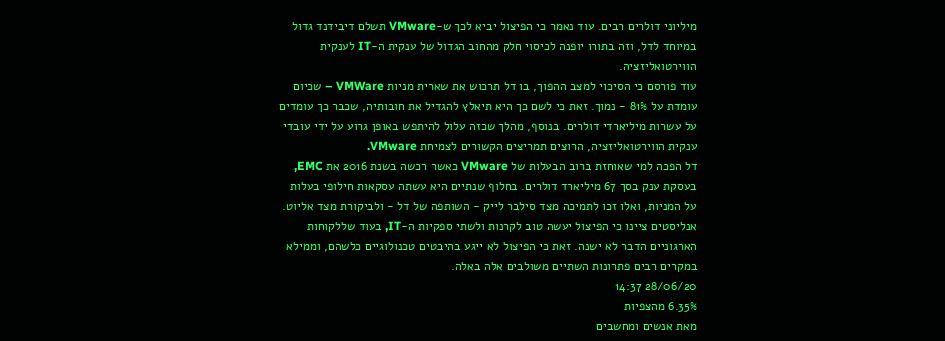מיליוני דולרים רבים. עוד נאמר כי הפיצול יביא לכך ש-VMware תשלם דיבידנד גדול במיוחד לדל, וזה בתורו יופנה לכיסוי חלק מהחוב הגדול של ענקית ה-IT לענקית הווירטואליזציה.
עוד פורסם כי הסיכוי למצב ההפוך, בו דל תרכוש את שארית מניות VMWare – שכיום עומדת על 81% - נמוך. זאת כי לשם כך היא תיאלץ להגדיל את חובותיה, שכבר כך עומדים על עשרות מיליארדי דולרים. בנוסף, מהלך שכזה עלול להיתפש באופן גרוע על ידי עובדי ענקית הווירטואליזציה, הרוצים תמריצים הקשורים לצמיחת VMware.
דל הפכה למי שאוחזת ברוב הבעלות של VMware כאשר רכשה בשנת 2016 את EMC, בעסקת ענק בסך 67 מיליארד דולרים. בחלוף שנתיים היא עשתה עסקאות חילופי בעלות על המניות, ואלו זכו לתמיכה מצד סילבר לייק - השותפה של דל - ולביקורת מצד אליוט.
אנליסטים ציינו כי הפיצול יעשה טוב לקרנות ולשתי ספקיות ה-IT, בעוד שללקוחות הארגוניים הדבר לא ישנה. זאת כי הפיצול לא ייגע בהיבטים טכנולוגיים כלשהם, וממילא במקרים רבים פתרונות השתיים משולבים אלה באלה.
28/06/20 14:37
6.35% מהצפיות
מאת אנשים ומחשבים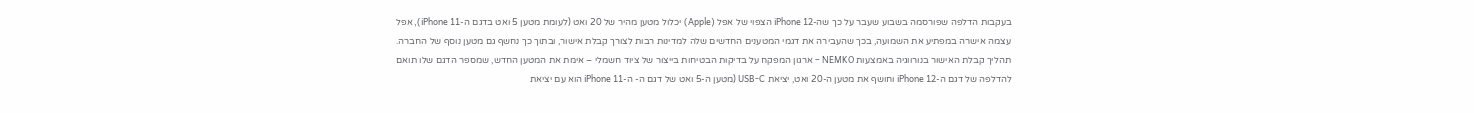בעקבות הדלפה שפורסמה בשבוע שעבר על כך שה-iPhone 12 הצפוי של אפל (Apple) יכלול מטען מהיר של 20 ואט (לעומת מטען 5 ואט בדגם ה-iPhone 11), אפל עצמה אישרה במפתיע את השמועה, בכך שהעבירה את דגמי המטענים החדשים שלה למדינות רבות לצורך קבלת אישור, ובתוך כך נחשף גם מטען נוסף של החברה.
תהליך קבלת האישור בנורווגיה באמצעות NEMKO – ארגון המפקח על בדיקות הבטיחות בייצור של ציוד חשמלי – אימת את המטען החדש, שמספר הדגם שלו תואם להדלפה של דגם ה-iPhone 12 וחושף את מטען ה-20 ואט, יציאת USB-C (מטען ה-5 ואט של דגם ה- ה-iPhone 11 הוא עם יציאת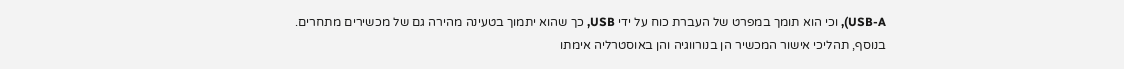USB-A), וכי הוא תומך במפרט של העברת כוח על ידי USB, כך שהוא יתמוך בטעינה מהירה גם של מכשירים מתחרים.
בנוסף, תהליכי אישור המכשיר הן בנורווגיה והן באוסטרליה אימתו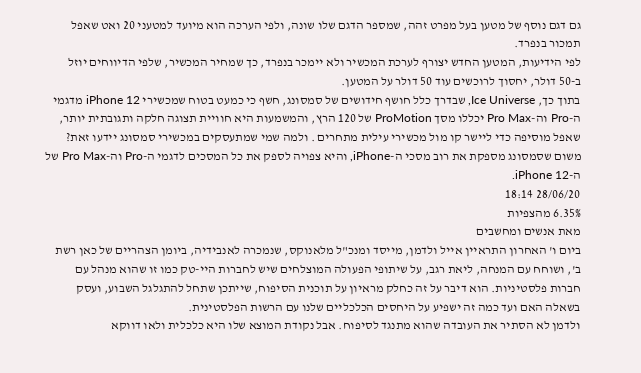גם דגם נוסף של מטען בעל מפרט זהה, שמספר הדגם שלו שונה, ולפי הערכה הוא מיועד למטעני 20 ואט שאפל תמכור בנפרד.
לפי הידיעות, המטען החדש יצורף לערכת המכשיר ולא יימכר בנפרד, כך שמחיר המכשיר, שלפי הדיווחים יוזל ב-50 דולר, יחסוך לרוכשים עוד 50 דולר על המטען.
בתוך כך, Ice Universe, שבדרך כלל חושף חידושים של סמסונג, חשף כי כמעט בטוח שמכשירי iPhone 12 מדגמי ה-Pro וה-Pro Max יכללו מסך ProMotion של 120 הרץ, והמשמעות היא חוויית תצוגה חלקה ותגובתית יותר, שאפל מוסיפה כדי ליישר קו מול מכשירי עילית מתחרים . ולמה שמי שמתעסקים במכשירי סמסונג יידעו זאת? משום שסמסונג מספקת את רוב מסכי ה-iPhone, והיא צפויה לספק את כל המסכים לדגמי ה-Pro וה-Pro Max של ה-iPhone 12.
28/06/20 18:14
6.35% מהצפיות
מאת אנשים ומחשבים
ביום ו' האחרון התראיין אייל ולדמן, מייסד ומנכ"ל מלאנוקס, שנמכרה לאנבידיה, ביומן הצהריים של כאן רשת ב', ושוחח עם המנחה, ליאת רגב, על שיתופי הפעולה המוצלחים שיש לחברות היי-טק כמו זו שהוא מנהל עם חברות פלסטיניות. הוא דיבר על זה כחלק מראיון על תוכנית הסיפוח, שייתכן שתחל להתגלגל השבוע, ועסק בשאלה האם ועד כמה זה ישפיע על היחסים הכלכליים שלנו עם הרשות הפלסטינית.
ולדמן לא הסתיר את העובדה שהוא מתנגד לסיפוח. אבל נקודת המוצא שלו היא כלכלית ולאו דווקא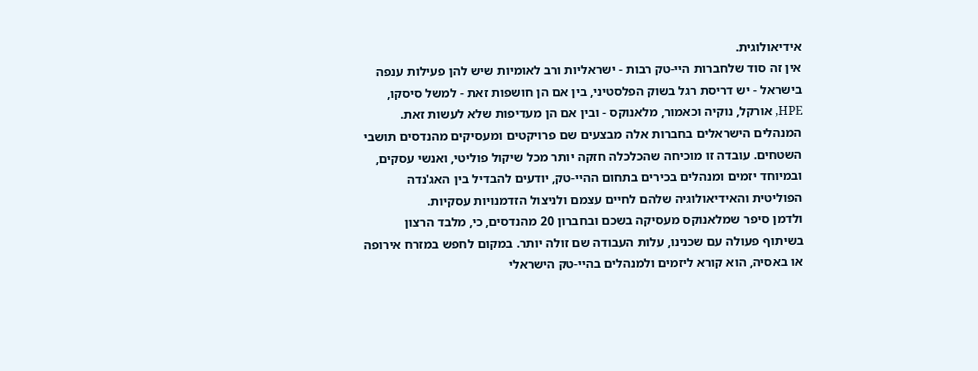אידיאולוגית.
אין זה סוד שלחברות היי-טק רבות - ישראליות ורב לאומיות שיש להן פעילות ענפה בישראל - יש דריסת רגל בשוק הפלסטיני, בין אם הן חושפות זאת - למשל סיסקו, HPE, אורקל, נוקיה וכאמור, מלאנוקס - ובין אם הן מעדיפות שלא לעשות זאת. המנהלים הישראלים בחברות אלה מבצעים שם פרויקטים ומעסיקים מהנדסים תושבי השטחים. עובדה זו מוכיחה שהכלכלה חזקה יותר מכל שיקול פוליטי, ואנשי עסקים, ובמיוחד יזמים ומנהלים בכירים בתחום ההיי-טק, יודעים להבדיל בין האג'נדה הפוליטית והאידיאולוגיה שלהם לחיים עצמם ולניצול הזדמנויות עסקיות.
ולדמן סיפר שמלאנוקס מעסיקה בשכם ובחברון 20 מהנדסים, כי, מלבד הרצון בשיתוף פעולה עם שכנינו, עלות העבודה שם זולה יותר. במקום לחפש במזרח אירופה או באסיה, הוא קורא ליזמים ולמנהלים בהיי-טק הישראלי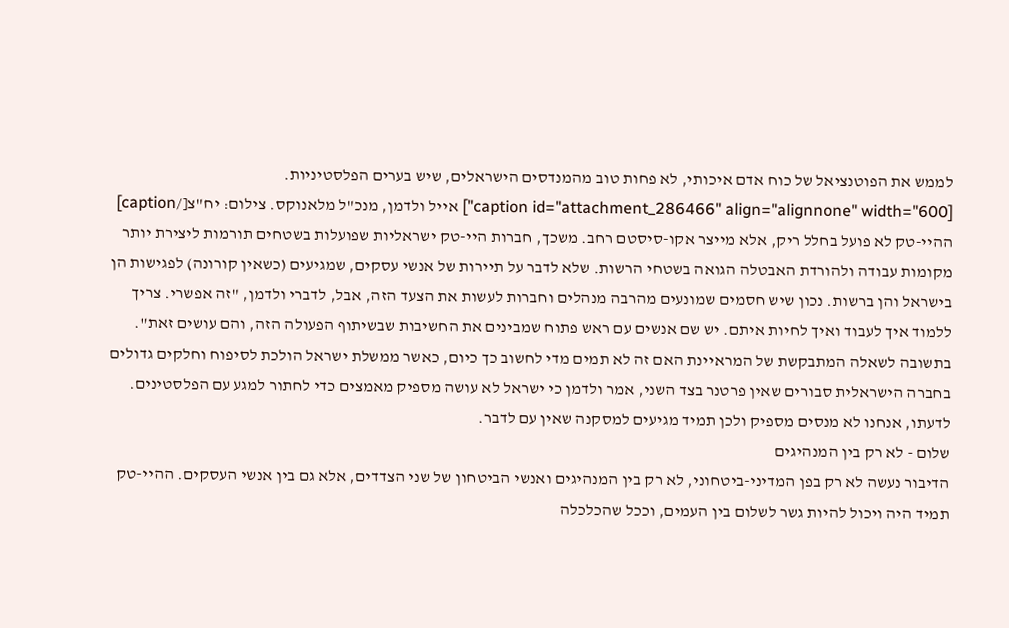לממש את הפוטנציאל של כוח אדם איכותי, לא פחות טוב מהמנדסים הישראלים, שיש בערים הפלסטיניות.
[caption id="attachment_286466" align="alignnone" width="600"] אייל ולדמן, מנכ"ל מלאנוקס. צילום: יח"צ[/caption]
ההיי-טק לא פועל בחלל ריק, אלא מייצר אקו-סיסטם רחב. משכך, חברות היי-טק ישראליות שפועלות בשטחים תורמות ליצירת יותר מקומות עבודה ולהורדת האבטלה הגואה בשטחי הרשות. שלא לדבר על תיירות של אנשי עסקים, שמגיעים (כשאין קורונה) לפגישות הן בישראל והן ברשות. נכון שיש חסמים שמונעים מהרבה מנהלים וחברות לעשות את הצעד הזה, אבל, לדברי ולדמן, "זה אפשרי. צריך ללמוד איך לעבוד ואיך לחיות איתם. יש שם אנשים עם ראש פתוח שמבינים את החשיבות שבשיתוף הפעולה הזה, והם עושים זאת".
בתשובה לשאלה המתבקשת של המראיינת האם זה לא תמים מדי לחשוב כך כיום, כאשר ממשלת ישראל הולכת לסיפוח וחלקים גדולים בחברה הישראלית סבורים שאין פרטנר בצד השני, אמר ולדמן כי ישראל לא עושה מספיק מאמצים כדי לחתור למגע עם הפלסטינים. לדעתו, אנחנו לא מנסים מספיק ולכן תמיד מגיעים למסקנה שאין עם לדבר.
שלום - לא רק בין המנהיגים
הדיבור נעשה לא רק בפן המדיני-ביטחוני, לא רק בין המנהיגים ואנשי הביטחון של שני הצדדים, אלא גם בין אנשי העסקים. ההיי-טק תמיד היה ויכול להיות גשר לשלום בין העמים, וככל שהכלכלה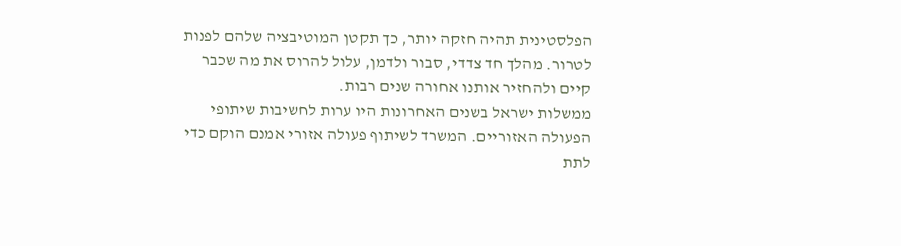הפלסטינית תהיה חזקה יותר, כך תקטן המוטיבציה שלהם לפנות לטרור. מהלך חד צדדי, סבור ולדמן, עלול להרוס את מה שכבר קיים ולהחזיר אותנו אחורה שנים רבות.
ממשלות ישראל בשנים האחרונות היו ערות לחשיבות שיתופי הפעולה האזוריים. המשרד לשיתוף פעולה אזורי אמנם הוקם כדי לתת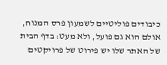כיבודים פוליטיים לשמעון פרס המנוח, אולם הוא גם פועל, ולא מעט: בדף הבית של האתר שלו יש פירוט של פרויקטים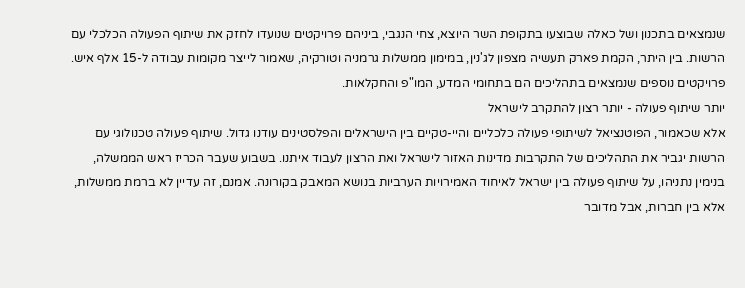שנמצאים בתכנון ושל כאלה שבוצעו בתקופת השר היוצא, צחי הנגבי, ביניהם פרויקטים שנועדו לחזק את שיתוף הפעולה הכלכלי עם הרשות. בין היתר, הקמת פארק תעשיה מצפון לג'נין, במימון ממשלות גרמניה וטורקיה, שאמור לייצר מקומות עבודה ל-15 אלף איש. פרויקטים נוספים שנמצאים בתהליכים הם בתחומי המדע, המו"פ והחקלאות.
יותר שיתוף פעולה - יותר רצון להתקרב לישראל
אלא שכאמור, הפוטנציאל לשיתופי פעולה כלכליים והיי-טקיים בין הישראלים והפלסטינים עודנו גדול. שיתוף פעולה טכנולוגי עם הרשות יגביר את התהליכים של התקרבות מדינות האזור לישראל ואת הרצון לעבוד איתנו. בשבוע שעבר הכריז ראש הממשלה, בנימין נתניהו, על שיתוף פעולה בין ישראל לאיחוד האמירויות הערביות בנושא המאבק בקורונה. אמנם, זה עדיין לא ברמת ממשלות, אלא בין חברות, אבל מדובר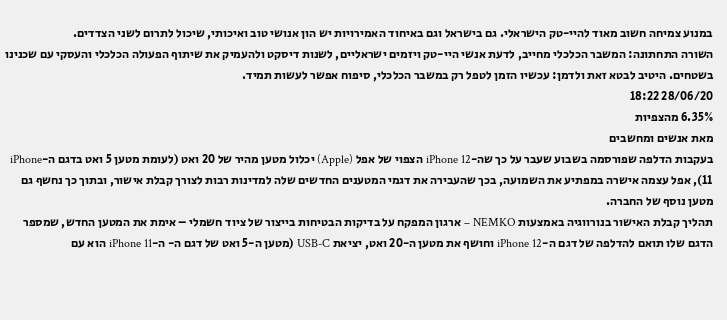במנוע צמיחה חשוב מאוד להיי-טק הישראלי. גם בישראל וגם באיחוד האמירויות יש הון אנושי טוב ואיכותי, שיכול לתרום לשני הצדדים.
השורה התחתונה: המשבר הכלכלי מחייב, לדעת אנשי היי-טק ויזמים ישראליים, לשנות דיסקט ולהעמיק את שיתוף הפעולה הכלכלי והעסקי עם שכנינו בשטחים. היטיב לבטא זאת ולדמן: עכשיו הזמן לטפל רק במשבר הכלכלי, סיפוח אפשר לעשות תמיד.
28/06/20 18:22
6.35% מהצפיות
מאת אנשים ומחשבים
בעקבות הדלפה שפורסמה בשבוע שעבר על כך שה-iPhone 12 הצפוי של אפל (Apple) יכלול מטען מהיר של 20 ואט (לעומת מטען 5 ואט בדגם ה-iPhone 11), אפל עצמה אישרה במפתיע את השמועה, בכך שהעבירה את דגמי המטענים החדשים שלה למדינות רבות לצורך קבלת אישור, ובתוך כך נחשף גם מטען נוסף של החברה.
תהליך קבלת האישור בנורווגיה באמצעות NEMKO – ארגון המפקח על בדיקות הבטיחות בייצור של ציוד חשמלי – אימת את המטען החדש, שמספר הדגם שלו תואם להדלפה של דגם ה-iPhone 12 וחושף את מטען ה-20 ואט, יציאת USB-C (מטען ה-5 ואט של דגם ה- ה-iPhone 11 הוא עם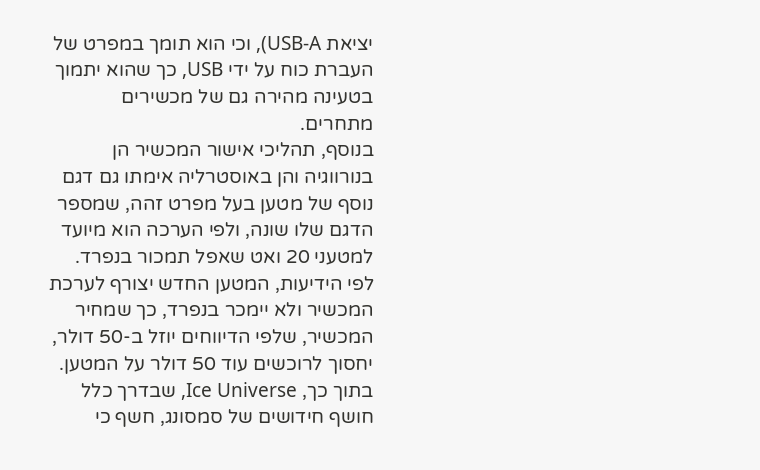יציאת USB-A), וכי הוא תומך במפרט של העברת כוח על ידי USB, כך שהוא יתמוך בטעינה מהירה גם של מכשירים מתחרים.
בנוסף, תהליכי אישור המכשיר הן בנורווגיה והן באוסטרליה אימתו גם דגם נוסף של מטען בעל מפרט זהה, שמספר הדגם שלו שונה, ולפי הערכה הוא מיועד למטעני 20 ואט שאפל תמכור בנפרד.
לפי הידיעות, המטען החדש יצורף לערכת המכשיר ולא יימכר בנפרד, כך שמחיר המכשיר, שלפי הדיווחים יוזל ב-50 דולר, יחסוך לרוכשים עוד 50 דולר על המטען.
בתוך כך, Ice Universe, שבדרך כלל חושף חידושים של סמסונג, חשף כי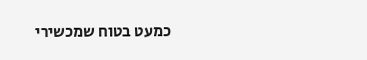כמעט בטוח שמכשירי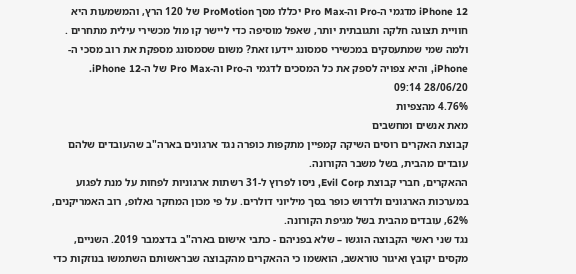iPhone 12 מדגמי ה-Pro וה-Pro Max יכללו מסך ProMotion של 120 הרץ, והמשמעות היא חוויית תצוגה חלקה ותגובתית יותר, שאפל מוסיפה כדי ליישר קו מול מכשירי עילית מתחרים . ולמה שמי שמתעסקים במכשירי סמסונג יידעו זאת? משום שסמסונג מספקת את רוב מסכי ה-iPhone, והיא צפויה לספק את כל המסכים לדגמי ה-Pro וה-Pro Max של ה-iPhone 12.
28/06/20 09:14
4.76% מהצפיות
מאת אנשים ומחשבים
קבוצת האקרים רוסים השיקה קמפיין מתקפות כופרה נגד ארגונים בארה"ב שהעובדים שלהם עובדים מהבית, בשל משבר הקורונה.
ההאקרים, חברי קבוצת Evil Corp, ניסו לפרוץ ל-31 רשתות ארגוניות לפחות על מנת לפגוע במערכות הארגונים ולדרוש כופר בסך מיליוני דולרים. על פי מכון המחקר גאלופ, רוב האמריקנים, 62%, עובדים מהבית בשל מגיפת הקורונה.
נגד שני ראשי הקבוצה הוגשו – שלא בפניהם - כתבי אישום בארה"ב בדצמבר 2019. השניים, מקסים יקובץ ואיגור טוראשב, הואשמו כי ההאקרים מהקבוצה שבראשותם השתמשו בנוזקות כדי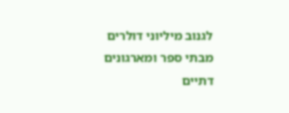לגנוב מיליוני דולרים מבתי ספר ומארגונים דתיים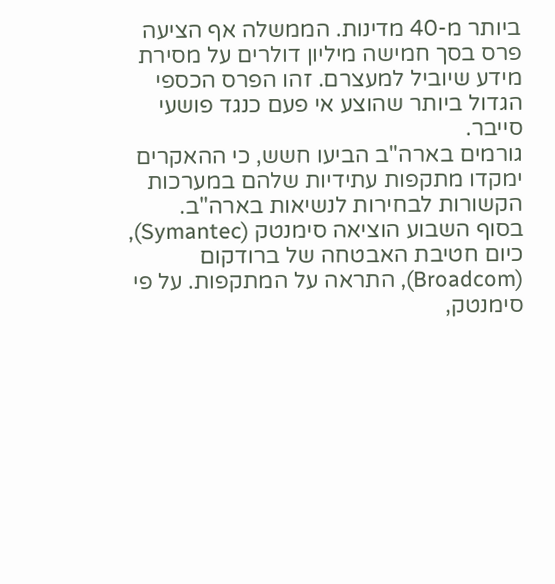ביותר מ-40 מדינות. הממשלה אף הציעה פרס בסך חמישה מיליון דולרים על מסירת מידע שיוביל למעצרם. זהו הפרס הכספי הגדול ביותר שהוצע אי פעם כנגד פושעי סייבר.
גורמים בארה"ב הביעו חשש, כי ההאקרים ימקדו מתקפות עתידיות שלהם במערכות הקשורות לבחירות לנשיאות בארה"ב.
בסוף השבוע הוציאה סימנטק (Symantec), כיום חטיבת האבטחה של ברודקום (Broadcom), התראה על המתקפות. על פי סימנטק,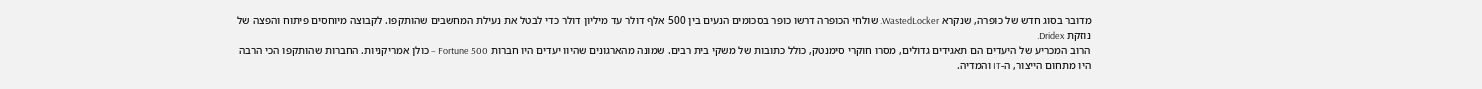מדובר בסוג חדש של כופרה, שנקרא WastedLocker. שולחי הכופרה דרשו כופר בסכומים הנעים בין 500 אלף דולר עד מיליון דולר כדי לבטל את נעילת המחשבים שהותקפו. לקבוצה מיוחסים פיתוח והפצה של נוזקת Dridex.
הרוב המכריע של היעדים הם תאגידים גדולים, מסרו חוקרי סימנטק, כולל כתובות של משקי בית רבים. שמונה מהארגונים שהיוו יעדים היו חברות Fortune 500 – כולן אמריקניות. החברות שהותקפו הכי הרבה היו מתחום הייצור, ה-IT והמדיה.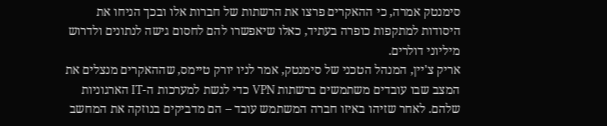סימנטק אמרה, כי ההאקרים פרצו את הרשתות של חברות אלו ובכך הניחו את היסודות למתקפות כופרה בעתיד, כאלו שיאפשרו להם לחסום גישה לנתונים ולדרוש מיליוני דולרים.
אריק צ'יין, המנהל הטכני של סימנטק, אמר לניו יורק טיימס, שההאקרים מנצלים את המצב שבו עובדים משתמשים ברשתות VPN כדי לגשת למערכות ה-IT הארגוניות שלהם. לאחר שזיהו באיזו חברה המשתמש עובד – הם מדביקים בנוזקה את המחשב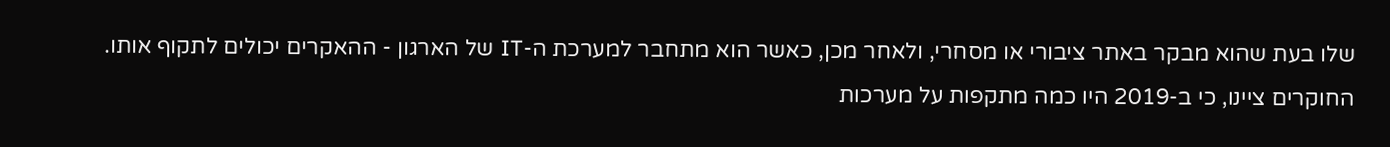שלו בעת שהוא מבקר באתר ציבורי או מסחרי, ולאחר מכן, כאשר הוא מתחבר למערכת ה-IT של הארגון - ההאקרים יכולים לתקוף אותו.
החוקרים ציינו, כי ב-2019 היו כמה מתקפות על מערכות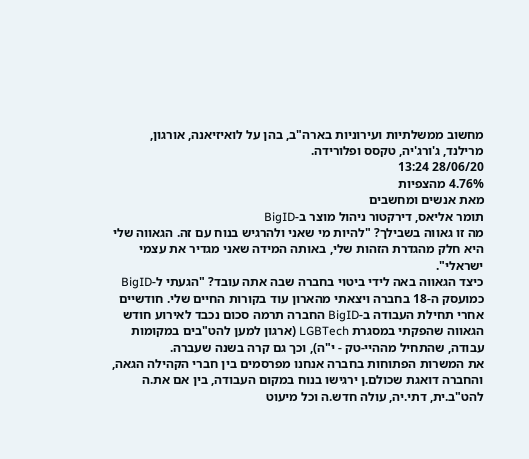מחשוב ממשלתיות ועירוניות בארה"ב, בהן על לואיזיאנה, אורגון, מרילנד, ג'ורג'יה, טקסס ופלורידה.
28/06/20 13:24
4.76% מהצפיות
מאת אנשים ומחשבים
תומר אליאס, דירקטור ניהול מוצר ב-BigID
מה זו גאווה בשבילך? "להיות מי שאני ולהרגיש בנוח עם זה. הגאווה שלי היא חלק מהגדרת הזהות שלי, באותה המידה שאני מגדיר את עצמי ישראלי".
כיצד הגאווה באה לידי ביטוי בחברה שבה אתה עובד? "הגעתי ל-BigID כמועסק ה-18 בחברה ויצאתי מהארון עוד בקורות החיים שלי. חודשיים אחרי תחילת העבודה ב-BigID החברה תרמה סכום נכבד לאירוע חודש הגאווה שהפקתי במסגרת LGBTech (ארגון למען להט"בים במקומות עבודה, שהתחיל מההיי-טק - י"ה), וכך גם קרה בשנה שעברה.
את המשרות הפתוחות בחברה אנחנו מפרסמים בין חברי הקהילה הגאה, והחברה דואגת שכולם.ן ירגישו בנוח במקום העבודה, בין אם את.ה להט"ב.ית, דתי.יה, עולה חדש.ה וכל מיעוט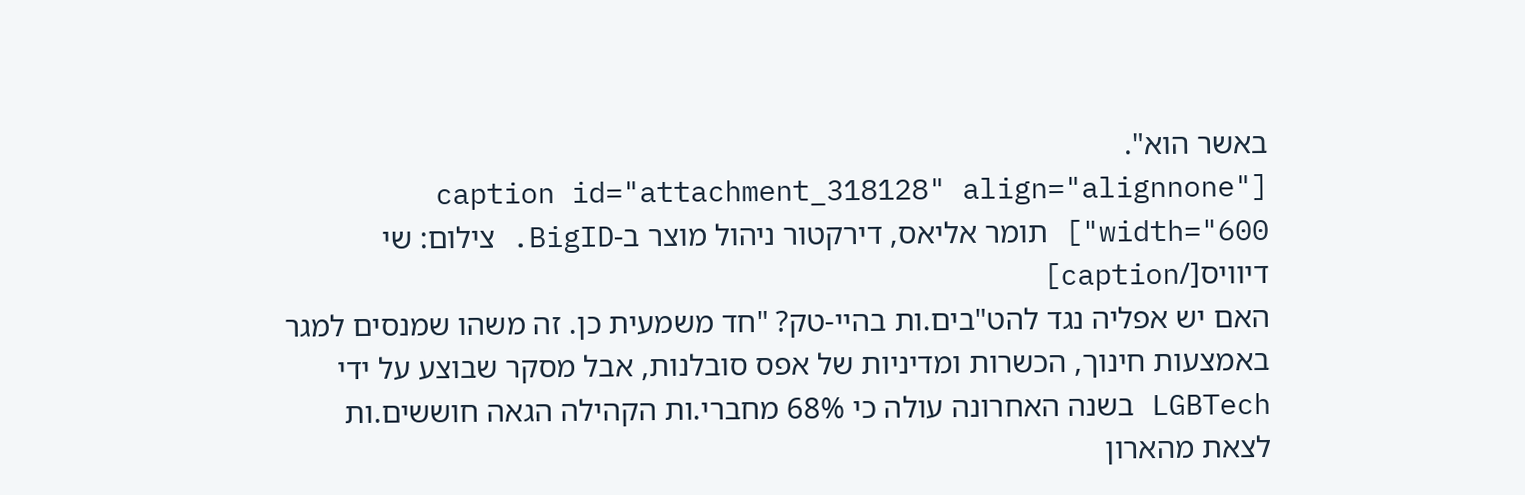באשר הוא".
[caption id="attachment_318128" align="alignnone" width="600"] תומר אליאס, דירקטור ניהול מוצר ב-BigID. צילום: שי דיוויס[/caption]
האם יש אפליה נגד להט"בים.ות בהיי-טק? "חד משמעית כן. זה משהו שמנסים למגר באמצעות חינוך, הכשרות ומדיניות של אפס סובלנות, אבל מסקר שבוצע על ידי LGBTech בשנה האחרונה עולה כי 68% מחברי.ות הקהילה הגאה חוששים.ות לצאת מהארון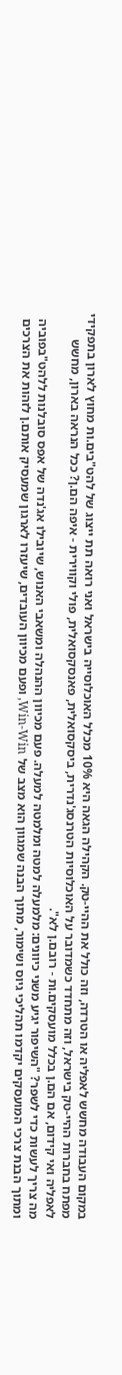במקום העבודה מחשש לאפליה או הטרדה, וזה כולל את ההיי-טק. הקהילה הגאה היא 10% מכלל האוכלוסייה בישראל ואני רואה תת ייצוג של להט"בים.ות מחוץ לארון בתפקידי מפתח בחברות ההיי-טק בישראל, וזה מתחדד כשמדובר על האוכלוסיות הטרנסג'נדרית, ביסקסואלית, פאנסקסואלית, פולי וקווירית - איפה הם.ן? ככל הנראה בארון, מחשש לאפליה ואי קידום, אם הם.ן בכלל מועסקים.ות - רובם.ן לא".
מה צריך לעשות כדי לשפר? "השיפור יגיע משני כיוונים: מלמעלה למטה ומלמטה למעלה. פעם מכיוון ההנהלה ומשאבי האנוש, שיובילו אג'נדה של אפס סובלנות ללהט"בפוביה ומתוך הבנת צרכי המועסקים יקדמו תהליכי גיוס ושימור, מתוך הבנה שמגוון הוא מצב של Win-Win, ופעם מכיוון העובדים, שיעזרו לארגון שמעסיק אותם.ן לזהות את הצרכים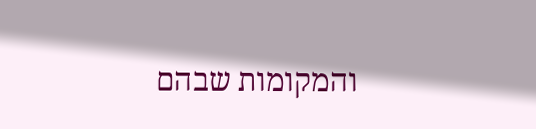והמקומות שבהם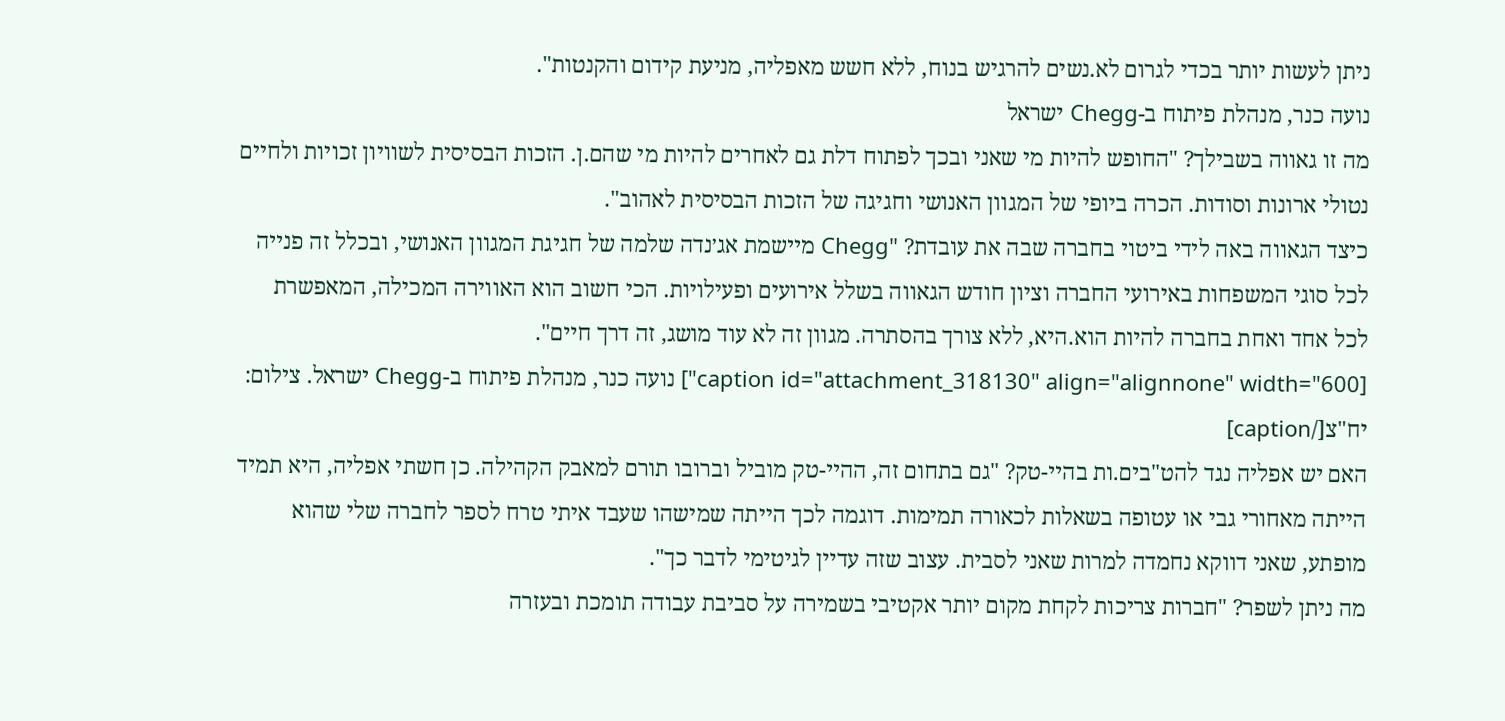ניתן לעשות יותר בכדי לגרום לא.נשים להרגיש בנוח, ללא חשש מאפליה, מניעת קידום והקנטות".
נועה כנר, מנהלת פיתוח ב-Chegg ישראל
מה זו גאווה בשבילך? "החופש להיות מי שאני ובכך לפתוח דלת גם לאחרים להיות מי שהם.ן. הזכות הבסיסית לשוויון זכויות ולחיים נטולי ארונות וסודות. הכרה ביופי של המגוון האנושי וחגיגה של הזכות הבסיסית לאהוב".
כיצד הגאווה באה לידי ביטוי בחברה שבה את עובדת? "Chegg מיישמת אג׳נדה שלמה של חגיגת המגוון האנושי, ובכלל זה פנייה לכל סוגי המשפחות באירועי החברה וציון חודש הגאווה בשלל אירועים ופעילויות. הכי חשוב הוא האווירה המכילה, המאפשרת לכל אחד ואחת בחברה להיות הוא.היא, ללא צורך בהסתרה. מגוון זה לא עוד מושג, זה דרך חיים".
[caption id="attachment_318130" align="alignnone" width="600"] נועה כנר, מנהלת פיתוח ב-Chegg ישראל. צילום: יח"צ[/caption]
האם יש אפליה נגד להט"בים.ות בהיי-טק? "גם בתחום זה, ההיי-טק מוביל וברובו תורם למאבק הקהילה. כן חשתי אפליה, היא תמיד הייתה מאחורי גבי או עטופה בשאלות לכאורה תמימות. דוגמה לכך הייתה שמישהו שעבד איתי טרח לספר לחברה שלי שהוא מופתע, שאני דווקא נחמדה למרות שאני לסבית. עצוב שזה עדיין לגיטימי לדבר כך".
מה ניתן לשפר? "חברות צריכות לקחת מקום יותר אקטיבי בשמירה על סביבת עבודה תומכת ובעזרה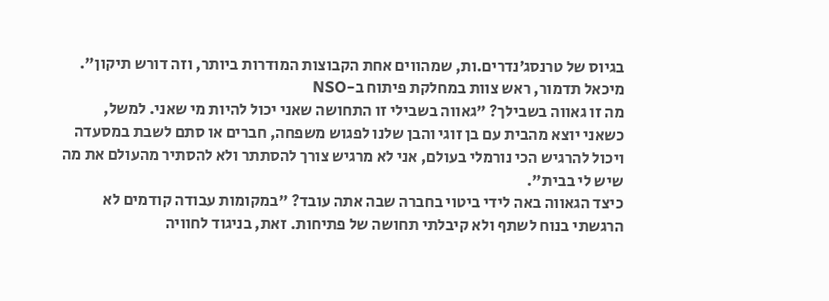בגיוס של טרנסג׳נדרים.ות, שמהווים אחת הקבוצות המודרות ביותר, וזה דורש תיקון".
מיכאל תדמור, ראש צוות במחלקת פיתוח ב-NSO
מה זו גאווה בשבילך? "גאווה בשבילי זו התחושה שאני יכול להיות מי שאני. למשל, כשאני יוצא מהבית עם בן זוגי והבן שלנו לפגוש משפחה, חברים או סתם לשבת במסעדה ויכול להרגיש הכי נורמלי בעולם, אני לא מרגיש צורך להסתתר ולא להסתיר מהעולם את מה שיש לי בבית".
כיצד הגאווה באה לידי ביטוי בחברה שבה אתה עובד? "במקומות עבודה קודמים לא הרגשתי בנוח לשתף ולא קיבלתי תחושה של פתיחות. זאת, בניגוד לחוויה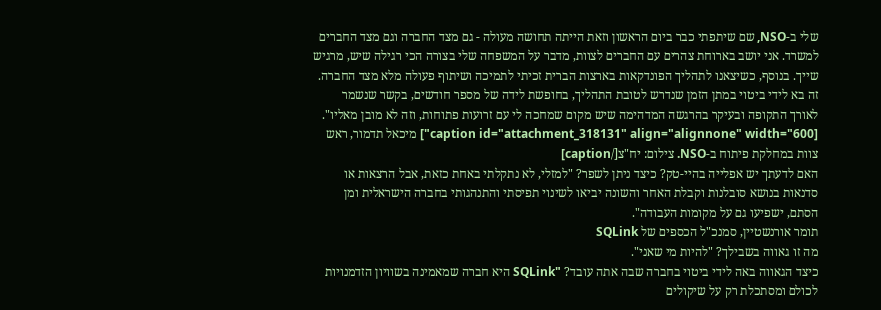שלי ב-NSO, שם שיתפתי כבר ביום הראשון וזאת הייתה תחושה מעולה - גם מצד החברה וגם מצד החברים למשרד. אני יושב בארוחת צהרים עם החברים לצוות, מדבר על המשפחה שלי בצורה הכי רגילה שיש, מרגיש שייך. בנוסף, כשיצאנו לתהליך הפונדקאות בארצות הברית זכיתי לתמיכה ושיתוף פעולה מלא מצד החברה. זה בא לידי ביטוי במתן הזמן שנדרש לטובת התהליך, בחופשת לידה של מספר חודשים, בקשר שנשמר לאורך התקופה ובעיקר בהרגשה המדהימה שיש מקום שמחכה לי עם זרועות פתוחות, וזה לא מובן מאליו".
[caption id="attachment_318131" align="alignnone" width="600"] מיכאל תדמור, ראש צוות במחלקת פיתוח ב-NSO. צילום: יח"צ[/caption]
האם לדעתך יש אפלייה בהיי-טק? כיצד ניתן לשפר? "למזלי, לא נתקלתי באחת כזאת, אבל הרצאות או סדנאות בנושא סובלנות וקבלת האחר והשונה יביאו לשינוי תפיסתי והתנהגותי בחברה הישראלית ומן הסתם, ישפיעו גם על מקומות העבודה".
תומר אורנשטיין, סמנכ"ל הכספים של SQLink
מה זו גאווה בשבילך? "להיות מי שאני".
כיצד הגאווה באה לידי ביטוי בחברה שבה אתה עובד? "SQLink היא חברה שמאמינה בשוויון הזדמנויות לכולם ומסתכלת רק על שיקולים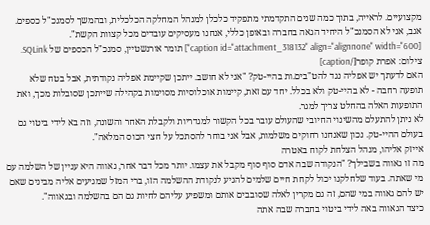מקצועיים. לראייה, בתוך כמה שנים התקדמתי מתפקיד כלכלן למנהל המחלקה הכלכלית, ובהמשך לסמנכ"ל כספים. אגב, אני לא הסמנכ"ל היחיד הגאה בחברה ובאופן כללי, אנחנו מעסיקים עובדים מכל קצוות הקשת".
[caption id="attachment_318132" align="alignnone" width="600"] תומר אורנשטיין, סמנכ"ל הכספים של SQLink. צילום: אפרת קופר[/caption]
האם לדעתך יש אפליה נגד להט"בים.ות בהיי-טק? "אני לא חושב. ייתכן שקיימת אפליה נקודתית, אבל בטח שלא תופעה רחבה - לא בהיי-טק ולא בכלל. יחד עם זאת, קיימות אוכלוסיות מסוימות בקהילה שייתכן שסובלות מכך, ואת התופעות האלה בהחלט צריך למגר.
לא ניתן להתעלם מהשינוי החיובי שהעולם עובר בכל הקשור למגדריות ולקבלת האחר והשונה, וזה בא לידי ביטוי גם בעולם ההיי-טק. נכון שאנחנו רחוקים משלמות, אבל אני בוחר להסתכל על חצי הכוס המלאה".
אייזק אליהו, מנהל הצלחת לקוח באטרה
מה זו גאווה בשבילך? "הנקודה שבה אדם סוף סוף מקבל את עצמו. יותר מכל דבר אחר, גאווה היא עניין של השלמה עם מי שאתה. בעוד שלחלקנו יכול לקחת חיים שלמים להגיע לנקודת ההשלמה הזו, ברי המזל שמגיעים אליה מבינים שאם יש להם גאווה במי שהם, זה גם מקרין לאלה שסובבים אותם ומשפיע עליהם לחיות גם הם בהשלמה ובגאווה".
כיצד הגאווה באה לידי ביטוי בחברה שבה אתה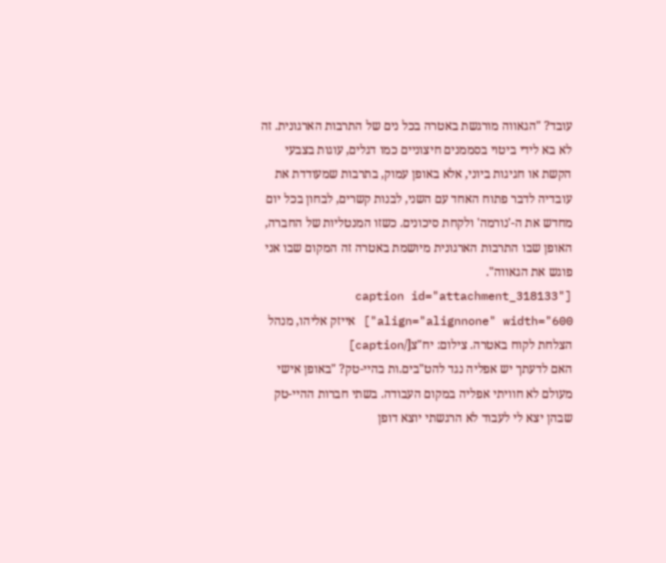עובד? "הגאווה מורגשת באטרה בכל נים של התרבות הארגונית. זה לא בא לידי ביטוי בסממנים חיצוניים כמו דגלים, עוגות בצבעי הקשת או חגיגות ביוני, אלא באופן עמוק, בתרבות שמעודדת את עובדיה לדבר פתוח האחד עם השני, לבנות קשרים, לבחון בכל יום מחדש את ה-'נורמה' ולקחת סיכונים. כשזו המנטליות של החברה, האופן שבו התרבות הארגונית מיושמת באטרה זה המקום שבו אני פוגש את הגאווה".
[caption id="attachment_318133" align="alignnone" width="600"] אייזק אליהו, מנהל הצלחת לקוח באטרה. צילום: יח"צ[/caption]
האם לדעתך יש אפליה נגד להט"בים.ות בהיי-טק? "באופן אישי מעולם לא חוויתי אפליה במקום העבודה. בשתי חברות ההיי-טק שבהן יצא לי לעבוד לא הרגשתי יוצא דופן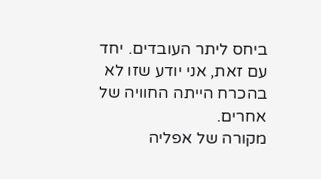ביחס ליתר העובדים. יחד עם זאת, אני יודע שזו לא בהכרח הייתה החוויה של אחרים.
מקורה של אפליה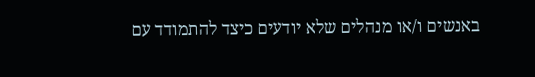באנשים ו/או מנהלים שלא יודעים כיצד להתמודד עם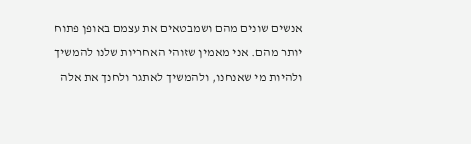אנשים שונים מהם ושמבטאים את עצמם באופן פתוח יותר מהם. אני מאמין שזוהי האחריות שלנו להמשיך ולהיות מי שאנחנו, ולהמשיך לאתגר ולחנך את אלה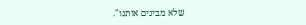שלא מבינים אותנו".